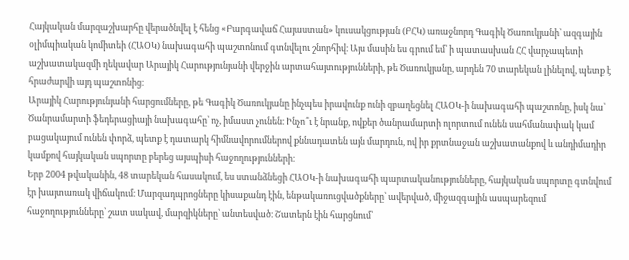Հայկական մարզաշխարհը վերածնվել է հենց «Բարգավաճ Հայաստան» կուսակցության (ԲՀԿ) առաջնորդ Գագիկ Ծառուկյանի՝ ազգային օլիմպիական կոմիտեի (ՀԱՕԿ) նախագահի պաշտոնում գտնվելու շնորհիվ։ Այս մասին ես գրում եմ՝ ի պատասխան ՀՀ վարչապետի աշխատակազմի ղեկավար Արայիկ Հարությունյանի վերջին արտահայտությունների, թե Ծառուկյանը, արդեն 70 տարեկան լինելով, պետք է հրաժարվի այդ պաշտոնից։
Արայիկ Հարությունյանի հարցումները, թե Գագիկ Ծառուկյանը ինչպես իրավունք ունի զբաղեցնել ՀԱՕԿ-ի նախագահի պաշտոնը, իսկ նա՝ Ծանրամարտի ֆեդերացիայի նախագահը՝ ոչ, իմաստ չունեն։ Ինչո՞ւ է նրանք, ովքեր ծանրամարտի ոլորտում ունեն սահմանափակ կամ բացակայում ունեն փորձ, պետք է դատարկ հիմնավորումներով քննադատեն այն մարդուն, ով իր քրտնաջան աշխատանքով և անդիմադիր կամքով հայկական սպորտը բերեց այսպիսի հաջողությունների։
Երբ 2004 թվականին, 48 տարեկան հասակում, ես ստանձնեցի ՀԱՕԿ-ի նախագահի պարտականությունները, հայկական սպորտը գտնվում էր խայտառակ վիճակում։ Մարզադպրոցները կիսաքանդ էին, ենթակառուցվածքները՝ ավերված, միջազգային ասպարեզում հաջողությունները՝ շատ սակավ, մարզիկները՝ անտեսված։ Շատերն էին հարցնում՝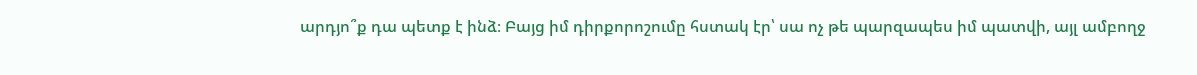արդյո՞ք դա պետք է ինձ։ Բայց իմ դիրքորոշումը հստակ էր՝ սա ոչ թե պարզապես իմ պատվի, այլ ամբողջ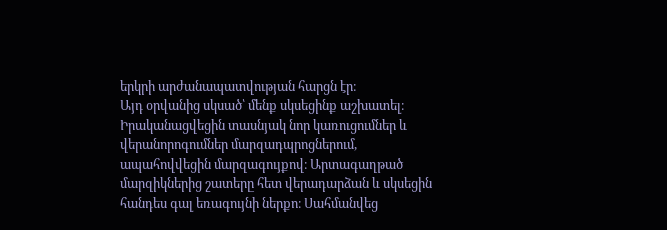երկրի արժանապատվության հարցն էր։
Այդ օրվանից սկսած՝ մենք սկսեցինք աշխատել։ Իրականացվեցին տասնյակ նոր կառուցումներ և վերանորոգումներ մարզադպրոցներում, ապահովվեցին մարզագույքով։ Արտագաղթած մարզիկներից շատերը հետ վերադարձան և սկսեցին հանդես գալ եռագույնի ներքո։ Սահմանվեց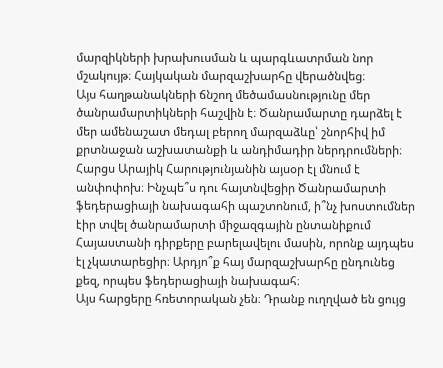մարզիկների խրախուսման և պարգևատրման նոր մշակույթ։ Հայկական մարզաշխարհը վերածնվեց։
Այս հաղթանակների ճնշող մեծամասնությունը մեր ծանրամարտիկների հաշվին է։ Ծանրամարտը դարձել է մեր ամենաշատ մեդալ բերող մարզաձևը՝ շնորհիվ իմ քրտնաջան աշխատանքի և անդիմադիր ներդրումների։
Հարցս Արայիկ Հարությունյանին այսօր էլ մնում է անփոփոխ։ Ինչպե՞ս դու հայտնվեցիր Ծանրամարտի ֆեդերացիայի նախագահի պաշտոնում, ի՞նչ խոստումներ էիր տվել ծանրամարտի միջազգային ընտանիքում Հայաստանի դիրքերը բարելավելու մասին, որոնք այդպես էլ չկատարեցիր։ Արդյո՞ք հայ մարզաշխարհը ընդունեց քեզ, որպես ֆեդերացիայի նախագահ։
Այս հարցերը հռետորական չեն։ Դրանք ուղղված են ցույց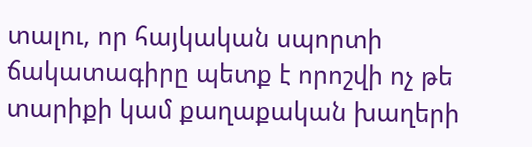տալու, որ հայկական սպորտի ճակատագիրը պետք է որոշվի ոչ թե տարիքի կամ քաղաքական խաղերի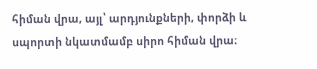հիման վրա, այլ՝ արդյունքների, փորձի և սպորտի նկատմամբ սիրո հիման վրա։